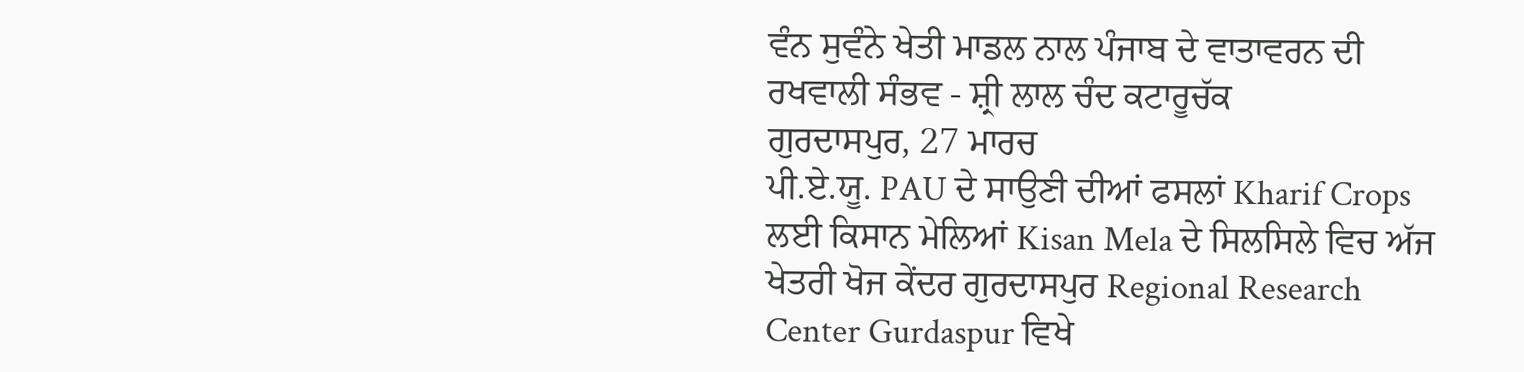ਵੰਨ ਸੁਵੰਨੇ ਖੇਤੀ ਮਾਡਲ ਨਾਲ ਪੰਜਾਬ ਦੇ ਵਾਤਾਵਰਨ ਦੀ ਰਖਵਾਲੀ ਸੰਭਵ - ਸ਼੍ਰੀ ਲਾਲ ਚੰਦ ਕਟਾਰੂਚੱਕ
ਗੁਰਦਾਸਪੁਰ, 27 ਮਾਰਚ
ਪੀ.ਏ.ਯੂ. PAU ਦੇ ਸਾਉਣੀ ਦੀਆਂ ਫਸਲਾਂ Kharif Crops ਲਈ ਕਿਸਾਨ ਮੇਲਿਆਂ Kisan Mela ਦੇ ਸਿਲਸਿਲੇ ਵਿਚ ਅੱਜ ਖੇਤਰੀ ਖੋਜ ਕੇਂਦਰ ਗੁਰਦਾਸਪੁਰ Regional Research Center Gurdaspur ਵਿਖੇ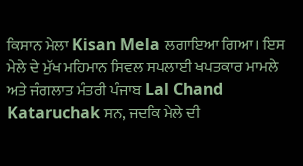ਕਿਸਾਨ ਮੇਲਾ Kisan Mela ਲਗਾਇਆ ਗਿਆ। ਇਸ ਮੇਲੇ ਦੇ ਮੁੱਖ ਮਹਿਮਾਨ ਸਿਵਲ ਸਪਲਾਈ ਖਪਤਕਾਰ ਮਾਮਲੇ ਅਤੇ ਜੰਗਲਾਤ ਮੰਤਰੀ ਪੰਜਾਬ Lal Chand Kataruchak ਸਨ, ਜਦਕਿ ਮੇਲੇ ਦੀ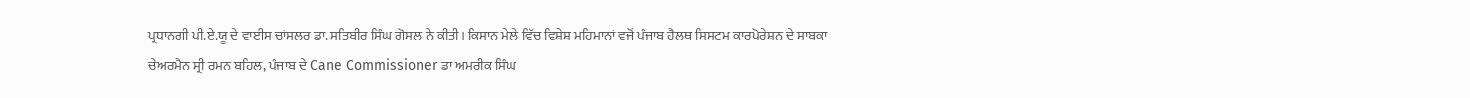ਪ੍ਰਧਾਨਗੀ ਪੀ.ਏ.ਯੂ ਦੇ ਵਾਈਸ ਚਾਂਸਲਰ ਡਾ. ਸਤਿਬੀਰ ਸਿੰਘ ਗੋਸਲ ਨੇ ਕੀਤੀ। ਕਿਸਾਨ ਮੇਲੇ ਵਿੱਚ ਵਿਸ਼ੇਸ਼ ਮਹਿਮਾਨਾਂ ਵਜੋਂ ਪੰਜਾਬ ਹੈਲਥ ਸਿਸਟਮ ਕਾਰਪੋਰੇਸ਼ਨ ਦੇ ਸਾਬਕਾ ਚੇਅਰਮੈਨ ਸ੍ਰੀ ਰਮਨ ਬਹਿਲ, ਪੰਜਾਬ ਦੇ Cane Commissioner ਡਾ ਅਮਰੀਕ ਸਿੰਘ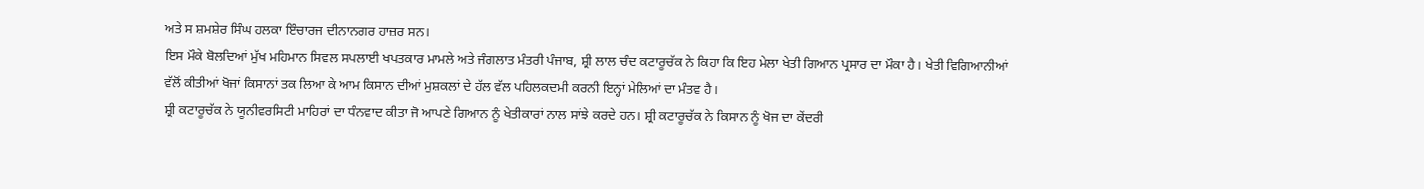ਅਤੇ ਸ ਸ਼ਮਸ਼ੇਰ ਸਿੰਘ ਹਲਕਾ ਇੰਚਾਰਜ ਦੀਨਾਨਗਰ ਹਾਜ਼ਰ ਸਨ।
ਇਸ ਮੌਕੇ ਬੋਲਦਿਆਂ ਮੁੱਖ ਮਹਿਮਾਨ ਸਿਵਲ ਸਪਲਾਈ ਖਪਤਕਾਰ ਮਾਮਲੇ ਅਤੇ ਜੰਗਲਾਤ ਮੰਤਰੀ ਪੰਜਾਬ, ਸ਼੍ਰੀ ਲਾਲ ਚੰਦ ਕਟਾਰੂਚੱਕ ਨੇ ਕਿਹਾ ਕਿ ਇਹ ਮੇਲਾ ਖੇਤੀ ਗਿਆਨ ਪ੍ਰਸਾਰ ਦਾ ਮੌਕਾ ਹੈ। ਖੇਤੀ ਵਿਗਿਆਨੀਆਂ ਵੱਲੋਂ ਕੀਤੀਆਂ ਖੋਜਾਂ ਕਿਸਾਨਾਂ ਤਕ ਲਿਆ ਕੇ ਆਮ ਕਿਸਾਨ ਦੀਆਂ ਮੁਸ਼ਕਲਾਂ ਦੇ ਹੱਲ ਵੱਲ ਪਹਿਲਕਦਮੀ ਕਰਨੀ ਇਨ੍ਹਾਂ ਮੇਲਿਆਂ ਦਾ ਮੰਤਵ ਹੈ।
ਸ਼੍ਰੀ ਕਟਾਰੂਚੱਕ ਨੇ ਯੂਨੀਵਰਸਿਟੀ ਮਾਹਿਰਾਂ ਦਾ ਧੰਨਵਾਦ ਕੀਤਾ ਜੋ ਆਪਣੇ ਗਿਆਨ ਨੂੰ ਖੇਤੀਕਾਰਾਂ ਨਾਲ ਸਾਂਝੇ ਕਰਦੇ ਹਨ। ਸ਼੍ਰੀ ਕਟਾਰੂਚੱਕ ਨੇ ਕਿਸਾਨ ਨੂੰ ਖੋਜ ਦਾ ਕੇਂਦਰੀ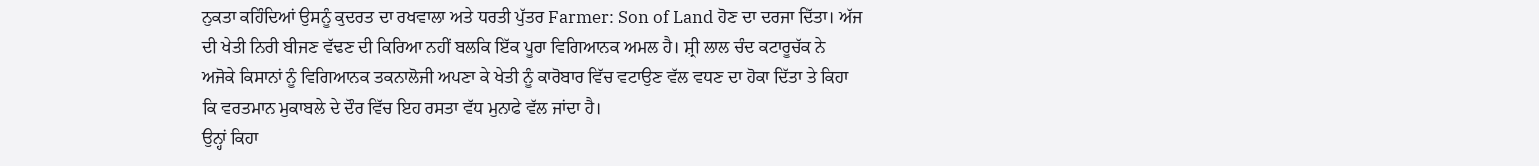ਨੁਕਤਾ ਕਹਿੰਦਿਆਂ ਉਸਨੂੰ ਕੁਦਰਤ ਦਾ ਰਖਵਾਲਾ ਅਤੇ ਧਰਤੀ ਪੁੱਤਰ Farmer: Son of Land ਹੋਣ ਦਾ ਦਰਜਾ ਦਿੱਤਾ। ਅੱਜ ਦੀ ਖੇਤੀ ਨਿਰੀ ਬੀਜਣ ਵੱਢਣ ਦੀ ਕਿਰਿਆ ਨਹੀਂ ਬਲਕਿ ਇੱਕ ਪੂਰਾ ਵਿਗਿਆਨਕ ਅਮਲ ਹੈ। ਸ਼੍ਰੀ ਲਾਲ ਚੰਦ ਕਟਾਰੂਚੱਕ ਨੇ ਅਜੋਕੇ ਕਿਸਾਨਾਂ ਨੂੰ ਵਿਗਿਆਨਕ ਤਕਨਾਲੋਜੀ ਅਪਣਾ ਕੇ ਖੇਤੀ ਨੂੰ ਕਾਰੋਬਾਰ ਵਿੱਚ ਵਟਾਉਣ ਵੱਲ ਵਧਣ ਦਾ ਹੋਕਾ ਦਿੱਤਾ ਤੇ ਕਿਹਾ ਕਿ ਵਰਤਮਾਨ ਮੁਕਾਬਲੇ ਦੇ ਦੌਰ ਵਿੱਚ ਇਹ ਰਸਤਾ ਵੱਧ ਮੁਨਾਫੇ ਵੱਲ ਜਾਂਦਾ ਹੈ।
ਉਨ੍ਹਾਂ ਕਿਹਾ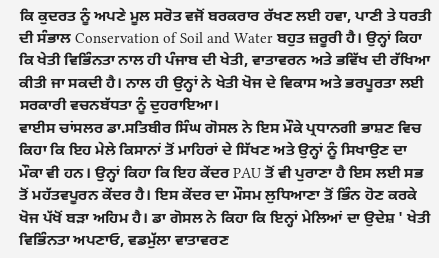ਕਿ ਕੁਦਰਤ ਨੂੰ ਅਪਣੇ ਮੂਲ ਸਰੋਤ ਵਜੋਂ ਬਰਕਰਾਰ ਰੱਖਣ ਲਈ ਹਵਾ, ਪਾਣੀ ਤੇ ਧਰਤੀ ਦੀ ਸੰਭਾਲ Conservation of Soil and Water ਬਹੁਤ ਜ਼ਰੂਰੀ ਹੈ। ਉਨ੍ਹਾਂ ਕਿਹਾ ਕਿ ਖੇਤੀ ਵਿਭਿੰਨਤਾ ਨਾਲ ਹੀ ਪੰਜਾਬ ਦੀ ਖੇਤੀ, ਵਾਤਾਵਰਨ ਅਤੇ ਭਵਿੱਖ ਦੀ ਰੱਖਿਆ ਕੀਤੀ ਜਾ ਸਕਦੀ ਹੈ। ਨਾਲ ਹੀ ਉਨ੍ਹਾਂ ਨੇ ਖੇਤੀ ਖੋਜ ਦੇ ਵਿਕਾਸ ਅਤੇ ਭਰਪੂਰਤਾ ਲਈ ਸਰਕਾਰੀ ਵਚਨਬੱਧਤਾ ਨੂੰ ਦੁਹਰਾਇਆ।
ਵਾਈਸ ਚਾਂਸਲਰ ਡਾ.ਸਤਿਬੀਰ ਸਿੰਘ ਗੋਸਲ ਨੇ ਇਸ ਮੌਕੇ ਪ੍ਰਧਾਨਗੀ ਭਾਸ਼ਣ ਵਿਚ ਕਿਹਾ ਕਿ ਇਹ ਮੇਲੇ ਕਿਸਾਨਾਂ ਤੋਂ ਮਾਹਿਰਾਂ ਦੇ ਸਿੱਖਣ ਅਤੇ ਉਨ੍ਹਾਂ ਨੂੰ ਸਿਖਾਉਣ ਦਾ ਮੌਕਾ ਵੀ ਹਨ। ਉਨ੍ਹਾਂ ਕਿਹਾ ਕਿ ਇਹ ਕੇਂਦਰ PAU ਤੋਂ ਵੀ ਪੁਰਾਣਾ ਹੈ ਇਸ ਲਈ ਸਭ ਤੋਂ ਮਹੱਤਵਪੂਰਨ ਕੇਂਦਰ ਹੈ। ਇਸ ਕੇਂਦਰ ਦਾ ਮੌਸਮ ਲੁਧਿਆਣਾ ਤੋਂ ਭਿੰਨ ਹੋਣ ਕਰਕੇ ਖੋਜ ਪੱਖੋਂ ਬੜਾ ਅਹਿਮ ਹੈ। ਡਾ ਗੋਸਲ ਨੇ ਕਿਹਾ ਕਿ ਇਨ੍ਹਾਂ ਮੇਲਿਆਂ ਦਾ ਉਦੇਸ਼ ' ਖੇਤੀ ਵਿਭਿੰਨਤਾ ਅਪਣਾਓ, ਵਡਮੁੱਲਾ ਵਾਤਾਵਰਣ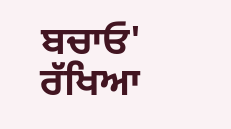ਬਚਾਓ' ਰੱਖਿਆ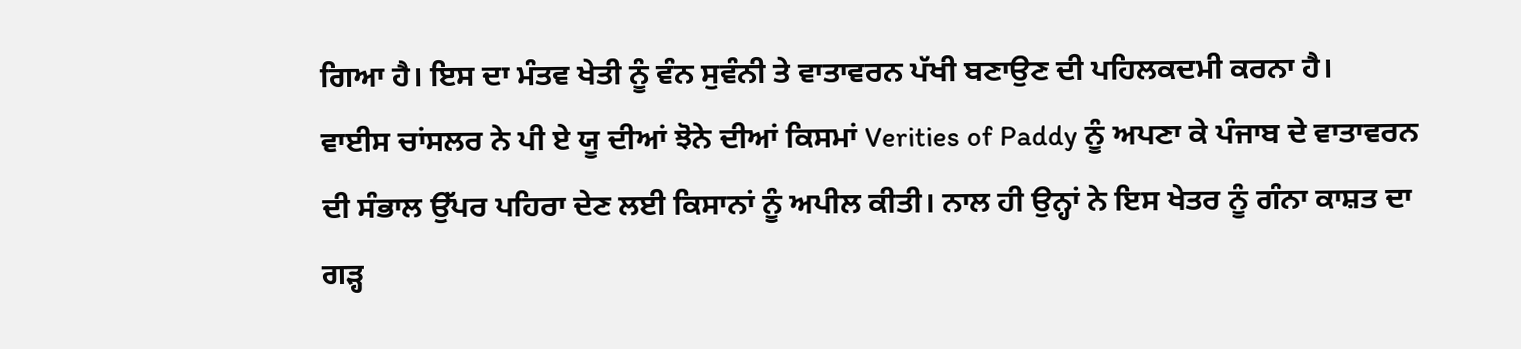ਗਿਆ ਹੈ। ਇਸ ਦਾ ਮੰਤਵ ਖੇਤੀ ਨੂੰ ਵੰਨ ਸੁਵੰਨੀ ਤੇ ਵਾਤਾਵਰਨ ਪੱਖੀ ਬਣਾਉਣ ਦੀ ਪਹਿਲਕਦਮੀ ਕਰਨਾ ਹੈ।
ਵਾਈਸ ਚਾਂਸਲਰ ਨੇ ਪੀ ਏ ਯੂ ਦੀਆਂ ਝੋਨੇ ਦੀਆਂ ਕਿਸਮਾਂ Verities of Paddy ਨੂੰ ਅਪਣਾ ਕੇ ਪੰਜਾਬ ਦੇ ਵਾਤਾਵਰਨ ਦੀ ਸੰਭਾਲ ਉੱਪਰ ਪਹਿਰਾ ਦੇਣ ਲਈ ਕਿਸਾਨਾਂ ਨੂੰ ਅਪੀਲ ਕੀਤੀ। ਨਾਲ ਹੀ ਉਨ੍ਹਾਂ ਨੇ ਇਸ ਖੇਤਰ ਨੂੰ ਗੰਨਾ ਕਾਸ਼ਤ ਦਾ ਗੜ੍ਹ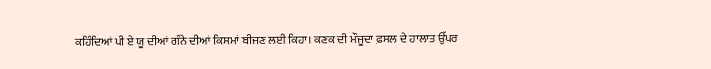ਕਹਿੰਦਿਆਂ ਪੀ ਏ ਯੂ ਦੀਆਂ ਗੰਨੇ ਦੀਆਂ ਕਿਸਮਾਂ ਬੀਜਣ ਲਈ ਕਿਹਾ। ਕਣਕ ਦੀ ਮੌਜੂਦਾ ਫ਼ਸਲ ਦੇ ਹਾਲਾਤ ਉੱਪਰ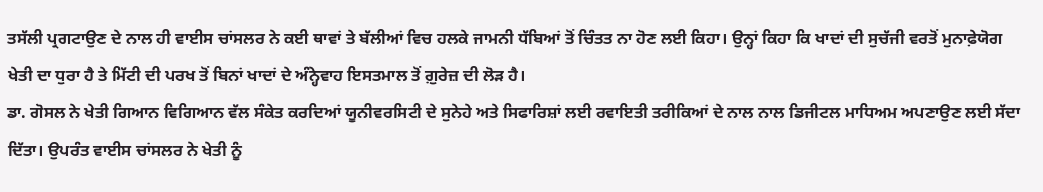ਤਸੱਲੀ ਪ੍ਰਗਟਾਉਣ ਦੇ ਨਾਲ ਹੀ ਵਾਈਸ ਚਾਂਸਲਰ ਨੇ ਕਈ ਥਾਵਾਂ ਤੇ ਬੱਲੀਆਂ ਵਿਚ ਹਲਕੇ ਜਾਮਨੀ ਧੱਬਿਆਂ ਤੋਂ ਚਿੰਤਤ ਨਾ ਹੋਣ ਲਈ ਕਿਹਾ। ਉਨ੍ਹਾਂ ਕਿਹਾ ਕਿ ਖਾਦਾਂ ਦੀ ਸੁਚੱਜੀ ਵਰਤੋਂ ਮੁਨਾਫ਼ੇਯੋਗ ਖੇਤੀ ਦਾ ਧੁਰਾ ਹੈ ਤੇ ਮਿੱਟੀ ਦੀ ਪਰਖ ਤੋਂ ਬਿਨਾਂ ਖਾਦਾਂ ਦੇ ਅੰਨ੍ਹੇਵਾਹ ਇਸਤਮਾਲ ਤੋਂ ਗ਼ੁਰੇਜ਼ ਦੀ ਲੋੜ ਹੈ।
ਡਾ. ਗੋਸਲ ਨੇ ਖੇਤੀ ਗਿਆਨ ਵਿਗਿਆਨ ਵੱਲ ਸੰਕੇਤ ਕਰਦਿਆਂ ਯੂਨੀਵਰਸਿਟੀ ਦੇ ਸੁਨੇਹੇ ਅਤੇ ਸਿਫਾਰਿਸ਼ਾਂ ਲਈ ਰਵਾਇਤੀ ਤਰੀਕਿਆਂ ਦੇ ਨਾਲ ਨਾਲ ਡਿਜੀਟਲ ਮਾਧਿਅਮ ਅਪਣਾਉਣ ਲਈ ਸੱਦਾ ਦਿੱਤਾ। ਉਪਰੰਤ ਵਾਈਸ ਚਾਂਸਲਰ ਨੇ ਖੇਤੀ ਨੂੰ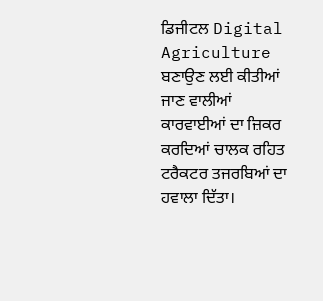ਡਿਜੀਟਲ Digital Agriculture ਬਣਾਉਣ ਲਈ ਕੀਤੀਆਂ ਜਾਣ ਵਾਲੀਆਂ ਕਾਰਵਾਈਆਂ ਦਾ ਜ਼ਿਕਰ ਕਰਦਿਆਂ ਚਾਲਕ ਰਹਿਤ ਟਰੈਕਟਰ ਤਜਰਬਿਆਂ ਦਾ ਹਵਾਲਾ ਦਿੱਤਾ।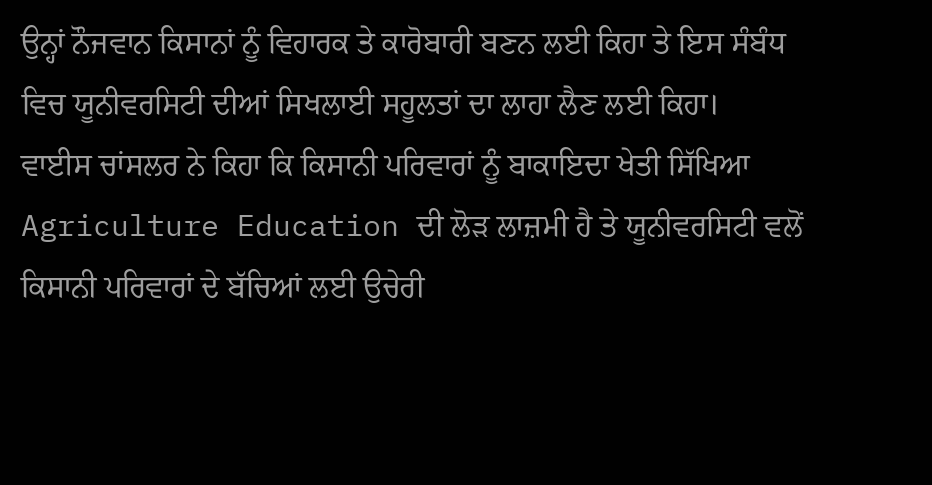ਉਨ੍ਹਾਂ ਨੌਜਵਾਨ ਕਿਸਾਨਾਂ ਨੂੰ ਵਿਹਾਰਕ ਤੇ ਕਾਰੋਬਾਰੀ ਬਣਨ ਲਈ ਕਿਹਾ ਤੇ ਇਸ ਸੰਬੰਧ ਵਿਚ ਯੂਨੀਵਰਸਿਟੀ ਦੀਆਂ ਸਿਖਲਾਈ ਸਹੂਲਤਾਂ ਦਾ ਲਾਹਾ ਲੈਣ ਲਈ ਕਿਹਾ।
ਵਾਈਸ ਚਾਂਸਲਰ ਨੇ ਕਿਹਾ ਕਿ ਕਿਸਾਨੀ ਪਰਿਵਾਰਾਂ ਨੂੰ ਬਾਕਾਇਦਾ ਖੇਤੀ ਸਿੱਖਿਆ Agriculture Education ਦੀ ਲੋੜ ਲਾਜ਼ਮੀ ਹੈ ਤੇ ਯੂਨੀਵਰਸਿਟੀ ਵਲੋਂ ਕਿਸਾਨੀ ਪਰਿਵਾਰਾਂ ਦੇ ਬੱਚਿਆਂ ਲਈ ਉਚੇਰੀ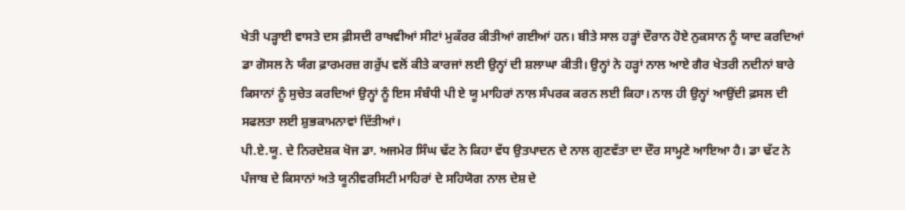ਖੇਤੀ ਪੜ੍ਹਾਈ ਵਾਸਤੇ ਦਸ ਫ਼ੀਸਦੀ ਰਾਖਵੀਆਂ ਸੀਟਾਂ ਮੁਕੱਰਰ ਕੀਤੀਆਂ ਗਈਆਂ ਹਨ। ਬੀਤੇ ਸਾਲ ਹੜ੍ਹਾਂ ਦੌਰਾਨ ਹੋਏ ਨੁਕਸਾਨ ਨੂੰ ਯਾਦ ਕਰਦਿਆਂ ਡਾ ਗੋਸਲ ਨੇ ਯੰਗ ਫ਼ਾਰਮਰਜ਼ ਗਰੁੱਪ ਵਲੋਂ ਕੀਤੇ ਕਾਰਜਾਂ ਲਈ ਉਨ੍ਹਾਂ ਦੀ ਸ਼ਲਾਘਾ ਕੀਤੀ। ਉਨ੍ਹਾਂ ਨੇ ਹੜ੍ਹਾਂ ਨਾਲ ਆਏ ਗੈਰ ਖੇਤਰੀ ਨਦੀਨਾਂ ਬਾਰੇ ਕਿਸਾਨਾਂ ਨੂੰ ਸੁਚੇਤ ਕਰਦਿਆਂ ਉਨ੍ਹਾਂ ਨੂੰ ਇਸ ਸੰਬੰਧੀ ਪੀ ਏ ਯੂ ਮਾਹਿਰਾਂ ਨਾਲ ਸੰਪਰਕ ਕਰਨ ਲਈ ਕਿਹਾ। ਨਾਲ ਹੀ ਉਨ੍ਹਾਂ ਆਉਂਦੀ ਫ਼ਸਲ ਦੀ ਸਫਲਤਾ ਲਈ ਸ਼ੁਭਕਾਮਨਾਵਾਂ ਦਿੱਤੀਆਂ।
ਪੀ.ਏ.ਯੂ. ਦੇ ਨਿਰਦੇਸ਼ਕ ਖੋਜ ਡਾ. ਅਜਮੇਰ ਸਿੰਘ ਢੱਟ ਨੇ ਕਿਹਾ ਵੱਧ ਉਤਪਾਦਨ ਦੇ ਨਾਲ ਗੁਣਵੱਤਾ ਦਾ ਦੌਰ ਸਾਮ੍ਹਣੇ ਆਇਆ ਹੈ। ਡਾ ਢੱਟ ਨੇ ਪੰਜਾਬ ਦੇ ਕਿਸਾਨਾਂ ਅਤੇ ਯੂਨੀਵਰਸਿਟੀ ਮਾਹਿਰਾਂ ਦੇ ਸਹਿਯੋਗ ਨਾਲ ਦੇਸ਼ ਦੇ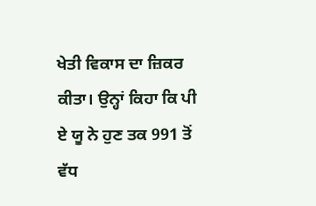ਖੇਤੀ ਵਿਕਾਸ ਦਾ ਜ਼ਿਕਰ ਕੀਤਾ। ਉਨ੍ਹਾਂ ਕਿਹਾ ਕਿ ਪੀ ਏ ਯੂ ਨੇ ਹੁਣ ਤਕ 991 ਤੋਂ ਵੱਧ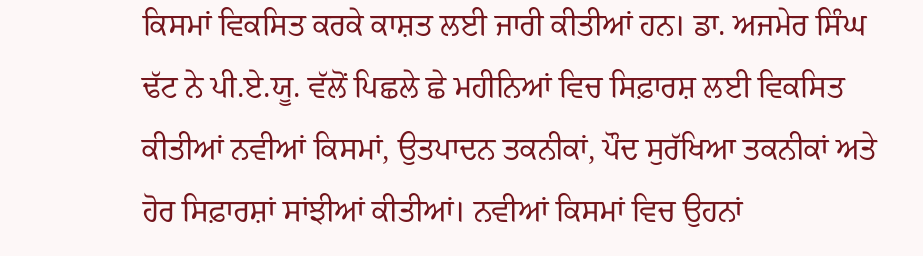ਕਿਸਮਾਂ ਵਿਕਸਿਤ ਕਰਕੇ ਕਾਸ਼ਤ ਲਈ ਜਾਰੀ ਕੀਤੀਆਂ ਹਨ। ਡਾ. ਅਜਮੇਰ ਸਿੰਘ ਢੱਟ ਨੇ ਪੀ.ਏ.ਯੂ. ਵੱਲੋਂ ਪਿਛਲੇ ਛੇ ਮਹੀਨਿਆਂ ਵਿਚ ਸਿਫ਼ਾਰਸ਼ ਲਈ ਵਿਕਸਿਤ ਕੀਤੀਆਂ ਨਵੀਆਂ ਕਿਸਮਾਂ, ਉਤਪਾਦਨ ਤਕਨੀਕਾਂ, ਪੌਦ ਸੁਰੱਖਿਆ ਤਕਨੀਕਾਂ ਅਤੇ ਹੋਰ ਸਿਫ਼ਾਰਸ਼ਾਂ ਸਾਂਝੀਆਂ ਕੀਤੀਆਂ। ਨਵੀਆਂ ਕਿਸਮਾਂ ਵਿਚ ਉਹਨਾਂ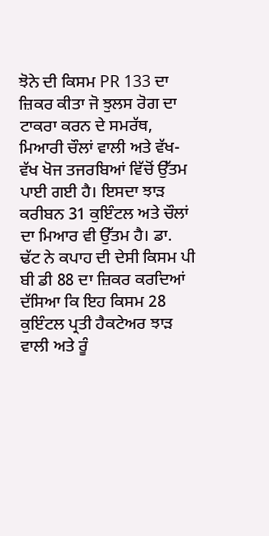ਝੋਨੇ ਦੀ ਕਿਸਮ PR 133 ਦਾ ਜ਼ਿਕਰ ਕੀਤਾ ਜੋ ਝੁਲਸ ਰੋਗ ਦਾ ਟਾਕਰਾ ਕਰਨ ਦੇ ਸਮਰੱਥ, ਮਿਆਰੀ ਚੌਲਾਂ ਵਾਲੀ ਅਤੇ ਵੱਖ-ਵੱਖ ਖੋਜ ਤਜਰਬਿਆਂ ਵਿੱਚੋਂ ਉੱਤਮ ਪਾਈ ਗਈ ਹੈ। ਇਸਦਾ ਝਾੜ ਕਰੀਬਨ 31 ਕੁਇੰਟਲ ਅਤੇ ਚੌਲਾਂ ਦਾ ਮਿਆਰ ਵੀ ਉੱਤਮ ਹੈ। ਡਾ. ਢੱਟ ਨੇ ਕਪਾਹ ਦੀ ਦੇਸੀ ਕਿਸਮ ਪੀ ਬੀ ਡੀ 88 ਦਾ ਜ਼ਿਕਰ ਕਰਦਿਆਂ ਦੱਸਿਆ ਕਿ ਇਹ ਕਿਸਮ 28 ਕੁਇੰਟਲ ਪ੍ਰਤੀ ਹੈਕਟੇਅਰ ਝਾੜ ਵਾਲੀ ਅਤੇ ਰੂੰ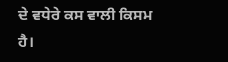ਦੇ ਵਧੇਰੇ ਕਸ ਵਾਲੀ ਕਿਸਮ ਹੈ।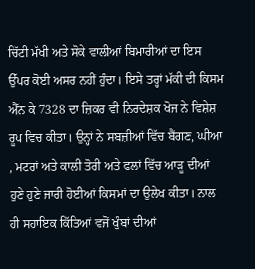ਚਿੱਟੀ ਮੱਖੀ ਅਤੇ ਸੋਕੇ ਵਾਲੀਆਂ ਬਿਮਾਰੀਆਂ ਦਾ ਇਸ ਉੱਪਰ ਕੋਈ ਅਸਰ ਨਹੀਂ ਹੁੰਦਾ। ਇਸੇ ਤਰ੍ਹਾਂ ਮੱਕੀ ਦੀ ਕਿਸਮ ਐੱਨ ਕੇ 7328 ਦਾ ਜ਼ਿਕਰ ਵੀ ਨਿਰਦੇਸ਼ਕ ਖੋਜ ਨੇ ਵਿਸ਼ੇਸ਼ ਰੂਪ ਵਿਚ ਕੀਤਾ। ਉਨ੍ਹਾਂ ਨੇ ਸਬਜ਼ੀਆਂ ਵਿੱਚ ਬੈਂਗਣ, ਘੀਆ , ਮਟਰਾਂ ਅਤੇ ਕਾਲੀ ਤੋਰੀ ਅਤੇ ਫਲਾਂ ਵਿੱਚ ਆੜੂ ਦੀਆਂ ਹੁਣੇ ਹੁਣੇ ਜਾਰੀ ਹੋਈਆਂ ਕਿਸਮਾਂ ਦਾ ਉਲੇਖ ਕੀਤਾ। ਨਾਲ ਹੀ ਸਹਾਇਕ ਕਿੱਤਿਆਂ ਵਜੋਂ ਖੁੰਬਾਂ ਦੀਆਂ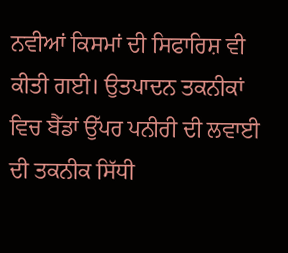ਨਵੀਆਂ ਕਿਸਮਾਂ ਦੀ ਸਿਫਾਰਿਸ਼ ਵੀ ਕੀਤੀ ਗਈ। ਉਤਪਾਦਨ ਤਕਨੀਕਾਂ ਵਿਚ ਬੈੱਡਾਂ ਉੱਪਰ ਪਨੀਰੀ ਦੀ ਲਵਾਈ ਦੀ ਤਕਨੀਕ ਸਿੱਧੀ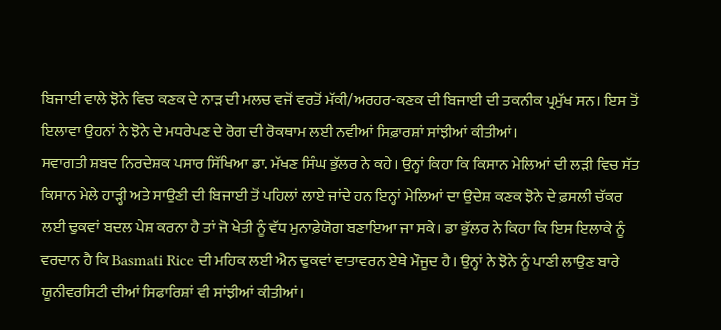ਬਿਜਾਈ ਵਾਲੇ ਝੋਨੇ ਵਿਚ ਕਣਕ ਦੇ ਨਾੜ ਦੀ ਮਲਚ ਵਜੋਂ ਵਰਤੋਂ ਮੱਕੀ/ਅਰਹਰ-ਕਣਕ ਦੀ ਬਿਜਾਈ ਦੀ ਤਕਨੀਕ ਪ੍ਰਮੁੱਖ ਸਨ। ਇਸ ਤੋਂ ਇਲਾਵਾ ਉਹਨਾਂ ਨੇ ਝੋਨੇ ਦੇ ਮਧਰੇਪਣ ਦੇ ਰੋਗ ਦੀ ਰੋਕਥਾਮ ਲਈ ਨਵੀਆਂ ਸਿਫ਼ਾਰਸ਼ਾਂ ਸਾਂਝੀਆਂ ਕੀਤੀਆਂ।
ਸਵਾਗਤੀ ਸ਼ਬਦ ਨਿਰਦੇਸ਼ਕ ਪਸਾਰ ਸਿੱਖਿਆ ਡਾ. ਮੱਖਣ ਸਿੰਘ ਭੁੱਲਰ ਨੇ ਕਹੇ। ਉਨ੍ਹਾਂ ਕਿਹਾ ਕਿ ਕਿਸਾਨ ਮੇਲਿਆਂ ਦੀ ਲੜੀ ਵਿਚ ਸੱਤ ਕਿਸਾਨ ਮੇਲੇ ਹਾੜ੍ਹੀ ਅਤੇ ਸਾਉਣੀ ਦੀ ਬਿਜਾਈ ਤੋਂ ਪਹਿਲਾਂ ਲਾਏ ਜਾਂਦੇ ਹਨ ਇਨ੍ਹਾਂ ਮੇਲਿਆਂ ਦਾ ਉਦੇਸ਼ ਕਣਕ ਝੋਨੇ ਦੇ ਫ਼ਸਲੀ ਚੱਕਰ ਲਈ ਢੁਕਵਾਂ ਬਦਲ ਪੇਸ਼ ਕਰਨਾ ਹੈ ਤਾਂ ਜੋ ਖੇਤੀ ਨੂੰ ਵੱਧ ਮੁਨਾਫ਼ੇਯੋਗ ਬਣਾਇਆ ਜਾ ਸਕੇ। ਡਾ ਭੁੱਲਰ ਨੇ ਕਿਹਾ ਕਿ ਇਸ ਇਲਾਕੇ ਨੂੰ ਵਰਦਾਨ ਹੈ ਕਿ Basmati Rice ਦੀ ਮਹਿਕ ਲਈ ਐਨ ਢੁਕਵਾਂ ਵਾਤਾਵਰਨ ਏਥੇ ਮੌਜੂਦ ਹੈ। ਉਨ੍ਹਾਂ ਨੇ ਝੋਨੇ ਨੂੰ ਪਾਣੀ ਲਾਉਣ ਬਾਰੇ ਯੂਨੀਵਰਸਿਟੀ ਦੀਆਂ ਸਿਫਾਰਿਸ਼ਾਂ ਵੀ ਸਾਂਝੀਆਂ ਕੀਤੀਆਂ।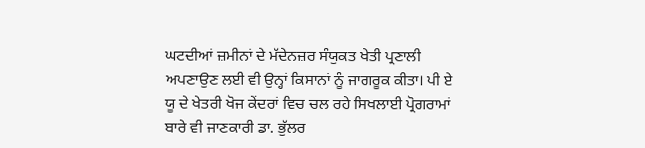ਘਟਦੀਆਂ ਜ਼ਮੀਨਾਂ ਦੇ ਮੱਦੇਨਜ਼ਰ ਸੰਯੁਕਤ ਖੇਤੀ ਪ੍ਰਣਾਲੀ ਅਪਣਾਉਣ ਲਈ ਵੀ ਉਨ੍ਹਾਂ ਕਿਸਾਨਾਂ ਨੂੰ ਜਾਗਰੂਕ ਕੀਤਾ। ਪੀ ਏ ਯੂ ਦੇ ਖੇਤਰੀ ਖੋਜ ਕੇਂਦਰਾਂ ਵਿਚ ਚਲ ਰਹੇ ਸਿਖਲਾਈ ਪ੍ਰੋਗਰਾਮਾਂ ਬਾਰੇ ਵੀ ਜਾਣਕਾਰੀ ਡਾ. ਭੁੱਲਰ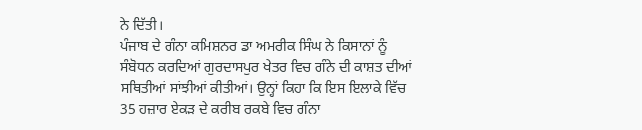ਨੇ ਦਿੱਤੀ।
ਪੰਜਾਬ ਦੇ ਗੰਨਾ ਕਮਿਸ਼ਨਰ ਡਾ ਅਮਰੀਕ ਸਿੰਘ ਨੇ ਕਿਸਾਨਾਂ ਨੂੰ ਸੰਬੋਧਨ ਕਰਦਿਆਂ ਗੁਰਦਾਸਪੁਰ ਖੇਤਰ ਵਿਚ ਗੰਨੇ ਦੀ ਕਾਸ਼ਤ ਦੀਆਂ ਸਥਿਤੀਆਂ ਸਾਂਝੀਆਂ ਕੀਤੀਆਂ। ਉਨ੍ਹਾਂ ਕਿਹਾ ਕਿ ਇਸ ਇਲਾਕੇ ਵਿੱਚ 35 ਹਜ਼ਾਰ ਏਕੜ ਦੇ ਕਰੀਬ ਰਕਬੇ ਵਿਚ ਗੰਨਾ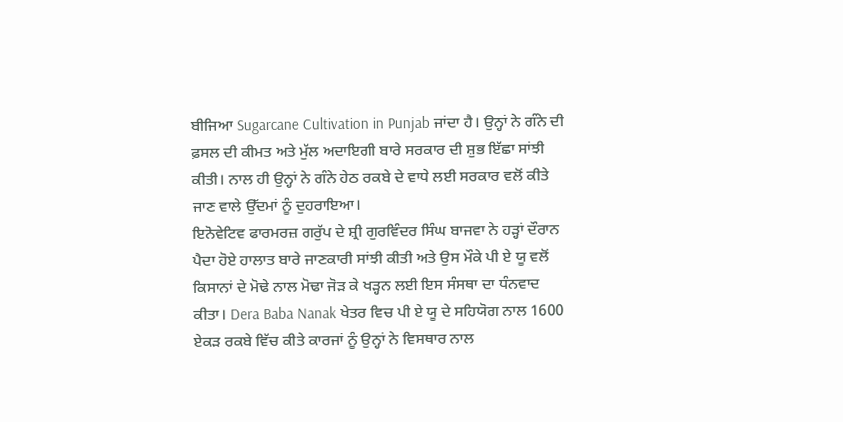ਬੀਜਿਆ Sugarcane Cultivation in Punjab ਜਾਂਦਾ ਹੈ। ਉਨ੍ਹਾਂ ਨੇ ਗੰਨੇ ਦੀ ਫ਼ਸਲ ਦੀ ਕੀਮਤ ਅਤੇ ਮੁੱਲ ਅਦਾਇਗੀ ਬਾਰੇ ਸਰਕਾਰ ਦੀ ਸ਼ੁਭ ਇੱਛਾ ਸਾਂਝੀ ਕੀਤੀ। ਨਾਲ ਹੀ ਉਨ੍ਹਾਂ ਨੇ ਗੰਨੇ ਹੇਠ ਰਕਬੇ ਦੇ ਵਾਧੇ ਲਈ ਸਰਕਾਰ ਵਲੋਂ ਕੀਤੇ ਜਾਣ ਵਾਲੇ ਉੱਦਮਾਂ ਨੂੰ ਦੁਹਰਾਇਆ।
ਇਨੋਵੇਟਿਵ ਫਾਰਮਰਜ਼ ਗਰੁੱਪ ਦੇ ਸ਼੍ਰੀ ਗੁਰਵਿੰਦਰ ਸਿੰਘ ਬਾਜਵਾ ਨੇ ਹੜ੍ਹਾਂ ਦੌਰਾਨ ਪੈਦਾ ਹੋਏ ਹਾਲਾਤ ਬਾਰੇ ਜਾਣਕਾਰੀ ਸਾਂਝੀ ਕੀਤੀ ਅਤੇ ਉਸ ਮੌਕੇ ਪੀ ਏ ਯੂ ਵਲੋਂ ਕਿਸਾਨਾਂ ਦੇ ਮੋਢੇ ਨਾਲ ਮੋਢਾ ਜੋੜ ਕੇ ਖੜ੍ਹਨ ਲਈ ਇਸ ਸੰਸਥਾ ਦਾ ਧੰਨਵਾਦ ਕੀਤਾ। Dera Baba Nanak ਖੇਤਰ ਵਿਚ ਪੀ ਏ ਯੂ ਦੇ ਸਹਿਯੋਗ ਨਾਲ 1600 ਏਕੜ ਰਕਬੇ ਵਿੱਚ ਕੀਤੇ ਕਾਰਜਾਂ ਨੂੰ ਉਨ੍ਹਾਂ ਨੇ ਵਿਸਥਾਰ ਨਾਲ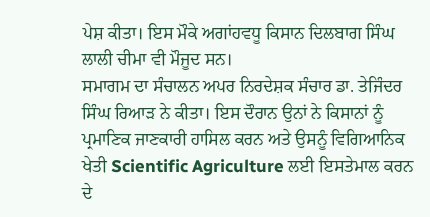ਪੇਸ਼ ਕੀਤਾ। ਇਸ ਮੌਕੇ ਅਗਾਂਹਵਧੂ ਕਿਸਾਨ ਦਿਲਬਾਗ ਸਿੰਘ ਲਾਲੀ ਚੀਮਾ ਵੀ ਮੌਜੂਦ ਸਨ।
ਸਮਾਗਮ ਦਾ ਸੰਚਾਲਨ ਅਪਰ ਨਿਰਦੇਸ਼ਕ ਸੰਚਾਰ ਡਾ. ਤੇਜਿੰਦਰ ਸਿੰਘ ਰਿਆੜ ਨੇ ਕੀਤਾ। ਇਸ ਦੌਰਾਨ ਉਨਾਂ ਨੇ ਕਿਸਾਨਾਂ ਨੂੰ ਪ੍ਰਮਾਣਿਕ ਜਾਣਕਾਰੀ ਹਾਸਿਲ ਕਰਨ ਅਤੇ ਉਸਨੂੰ ਵਿਗਿਆਨਿਕ ਖੇਤੀ Scientific Agriculture ਲਈ ਇਸਤੇਮਾਲ ਕਰਨ ਦੇ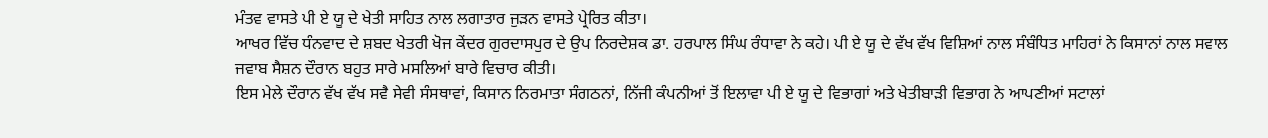ਮੰਤਵ ਵਾਸਤੇ ਪੀ ਏ ਯੂ ਦੇ ਖੇਤੀ ਸਾਹਿਤ ਨਾਲ ਲਗਾਤਾਰ ਜੁੜਨ ਵਾਸਤੇ ਪ੍ਰੇਰਿਤ ਕੀਤਾ।
ਆਖਰ ਵਿੱਚ ਧੰਨਵਾਦ ਦੇ ਸ਼ਬਦ ਖੇਤਰੀ ਖੋਜ ਕੇਂਦਰ ਗੁਰਦਾਸਪੁਰ ਦੇ ਉਪ ਨਿਰਦੇਸ਼ਕ ਡਾ. ਹਰਪਾਲ ਸਿੰਘ ਰੰਧਾਵਾ ਨੇ ਕਹੇ। ਪੀ ਏ ਯੂ ਦੇ ਵੱਖ ਵੱਖ ਵਿਸ਼ਿਆਂ ਨਾਲ ਸੰਬੰਧਿਤ ਮਾਹਿਰਾਂ ਨੇ ਕਿਸਾਨਾਂ ਨਾਲ ਸਵਾਲ ਜਵਾਬ ਸੈਸ਼ਨ ਦੌਰਾਨ ਬਹੁਤ ਸਾਰੇ ਮਸਲਿਆਂ ਬਾਰੇ ਵਿਚਾਰ ਕੀਤੀ।
ਇਸ ਮੇਲੇ ਦੌਰਾਨ ਵੱਖ ਵੱਖ ਸਵੈ ਸੇਵੀ ਸੰਸਥਾਵਾਂ, ਕਿਸਾਨ ਨਿਰਮਾਤਾ ਸੰਗਠਨਾਂ, ਨਿੱਜੀ ਕੰਪਨੀਆਂ ਤੋਂ ਇਲਾਵਾ ਪੀ ਏ ਯੂ ਦੇ ਵਿਭਾਗਾਂ ਅਤੇ ਖੇਤੀਬਾੜੀ ਵਿਭਾਗ ਨੇ ਆਪਣੀਆਂ ਸਟਾਲਾਂ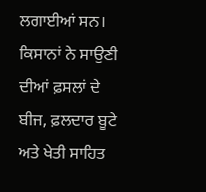ਲਗਾਈਆਂ ਸਨ। ਕਿਸਾਨਾਂ ਨੇ ਸਾਉਣੀ ਦੀਆਂ ਫ਼ਸਲਾਂ ਦੇ ਬੀਜ, ਫ਼ਲਦਾਰ ਬੂਟੇ ਅਤੇ ਖੇਤੀ ਸਾਹਿਤ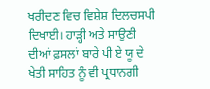ਖਰੀਦਣ ਵਿਚ ਵਿਸ਼ੇਸ਼ ਦਿਲਚਸਪੀ ਦਿਖਾਈ। ਹਾੜ੍ਹੀ ਅਤੇ ਸਾਉਣੀ ਦੀਆਂ ਫ਼ਸਲਾਂ ਬਾਰੇ ਪੀ ਏ ਯੂ ਦੇ ਖੇਤੀ ਸਾਹਿਤ ਨੂੰ ਵੀ ਪ੍ਰਧਾਨਗੀ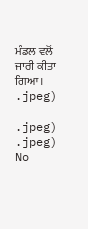ਮੰਡਲ ਵਲੋਂ ਜਾਰੀ ਕੀਤਾ ਗਿਆ।
.jpeg)

.jpeg)
.jpeg)
No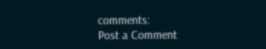comments:
Post a Comment